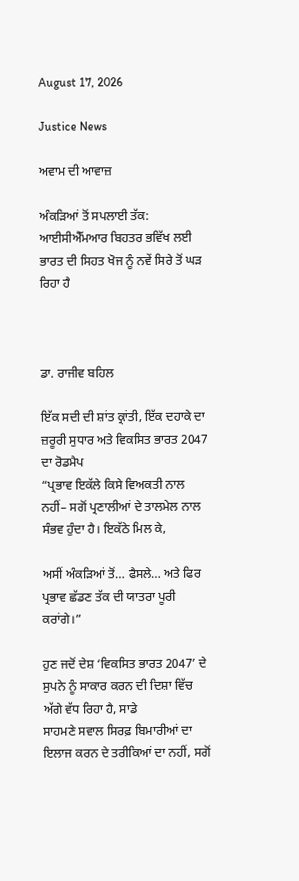August 17, 2026

Justice News

ਅਵਾਮ ਦੀ ਆਵਾਜ਼

ਅੰਕੜਿਆਂ ਤੋਂ ਸਪਲਾਈ ਤੱਕ: ਆਈਸੀਐੱਮਆਰ ਬਿਹਤਰ ਭਵਿੱਖ ਲਈ ਭਾਰਤ ਦੀ ਸਿਹਤ ਖੋਜ ਨੂੰ ਨਵੇਂ ਸਿਰੇ ਤੋਂ ਘੜ ਰਿਹਾ ਹੈ



ਡਾ. ਰਾਜੀਵ ਬਹਿਲ

ਇੱਕ ਸਦੀ ਦੀ ਸ਼ਾਂਤ ਕ੍ਰਾਂਤੀ, ਇੱਕ ਦਹਾਕੇ ਦਾ ਜ਼ਰੂਰੀ ਸੁਧਾਰ ਅਤੇ ਵਿਕਸਿਤ ਭਾਰਤ 2047 ਦਾ ਰੋਡਮੈਪ
“ਪ੍ਰਭਾਵ ਇਕੱਲੇ ਕਿਸੇ ਵਿਅਕਤੀ ਨਾਲ ਨਹੀਂ– ਸਗੋਂ ਪ੍ਰਣਾਲੀਆਂ ਦੇ ਤਾਲਮੇਲ ਨਾਲ ਸੰਭਵ ਹੁੰਦਾ ਹੈ। ਇਕੱਠੇ ਮਿਲ ਕੇ,

ਅਸੀਂ ਅੰਕੜਿਆਂ ਤੋਂ… ਫੈਸਲੇ… ਅਤੇ ਫਿਰ ਪ੍ਰਭਾਵ ਛੱਡਣ ਤੱਕ ਦੀ ਯਾਤਰਾ ਪੂਰੀ ਕਰਾਂਗੇ।”

ਹੁਣ ਜਦੋਂ ਦੇਸ਼ ‘ਵਿਕਸਿਤ ਭਾਰਤ 2047’ ਦੇ ਸੁਪਨੇ ਨੂੰ ਸਾਕਾਰ ਕਰਨ ਦੀ ਦਿਸ਼ਾ ਵਿੱਚ ਅੱਗੇ ਵੱਧ ਰਿਹਾ ਹੈ, ਸਾਡੇ
ਸਾਹਮਣੇ ਸਵਾਲ ਸਿਰਫ਼ ਬਿਮਾਰੀਆਂ ਦਾ ਇਲਾਜ ਕਰਨ ਦੇ ਤਰੀਕਿਆਂ ਦਾ ਨਹੀਂ, ਸਗੋਂ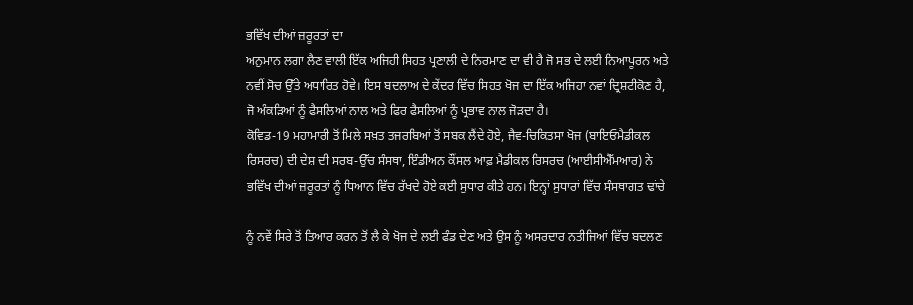ਭਵਿੱਖ ਦੀਆਂ ਜ਼ਰੂਰਤਾਂ ਦਾ
ਅਨੁਮਾਨ ਲਗਾ ਲੈਣ ਵਾਲੀ ਇੱਕ ਅਜਿਹੀ ਸਿਹਤ ਪ੍ਰਣਾਲੀ ਦੇ ਨਿਰਮਾਣ ਦਾ ਵੀ ਹੈ ਜੋ ਸਭ ਦੇ ਲਈ ਨਿਆਪੂਰਨ ਅਤੇ
ਨਵੀਂ ਸੋਚ ਉੱਤੇ ਅਧਾਰਿਤ ਹੋਵੇ। ਇਸ ਬਦਲਾਅ ਦੇ ਕੇਂਦਰ ਵਿੱਚ ਸਿਹਤ ਖੋਜ ਦਾ ਇੱਕ ਅਜਿਹਾ ਨਵਾਂ ਦ੍ਰਿਸ਼ਟੀਕੋਣ ਹੈ,
ਜੋ ਅੰਕੜਿਆਂ ਨੂੰ ਫੈਸਲਿਆਂ ਨਾਲ ਅਤੇ ਫਿਰ ਫੈਸਲਿਆਂ ਨੂੰ ਪ੍ਰਭਾਵ ਨਾਲ ਜੋੜਦਾ ਹੈ।
ਕੋਵਿਡ-19 ਮਹਾਮਾਰੀ ਤੋਂ ਮਿਲੇ ਸਖ਼ਤ ਤਜਰਬਿਆਂ ਤੋਂ ਸਬਕ ਲੈਂਦੇ ਹੋਏ, ਜੈਵ-ਚਿਕਿਤਸਾ ਖੋਜ (ਬਾਇਓਮੈਡੀਕਲ
ਰਿਸਰਚ) ਦੀ ਦੇਸ਼ ਦੀ ਸਰਬ-ਉੱਚ ਸੰਸਥਾ, ਇੰਡੀਅਨ ਕੌਂਸਲ ਆਫ਼ ਮੈਡੀਕਲ ਰਿਸਰਚ (ਆਈਸੀਐੱਮਆਰ) ਨੇ
ਭਵਿੱਖ ਦੀਆਂ ਜ਼ਰੂਰਤਾਂ ਨੂੰ ਧਿਆਨ ਵਿੱਚ ਰੱਖਦੇ ਹੋਏ ਕਈ ਸੁਧਾਰ ਕੀਤੇ ਹਨ। ਇਨ੍ਹਾਂ ਸੁਧਾਰਾਂ ਵਿੱਚ ਸੰਸਥਾਗਤ ਢਾਂਚੇ

ਨੂੰ ਨਵੇਂ ਸਿਰੇ ਤੋਂ ਤਿਆਰ ਕਰਨ ਤੋਂ ਲੈ ਕੇ ਖੋਜ ਦੇ ਲਈ ਫੰਡ ਦੇਣ ਅਤੇ ਉਸ ਨੂੰ ਅਸਰਦਾਰ ਨਤੀਜਿਆਂ ਵਿੱਚ ਬਦਲਣ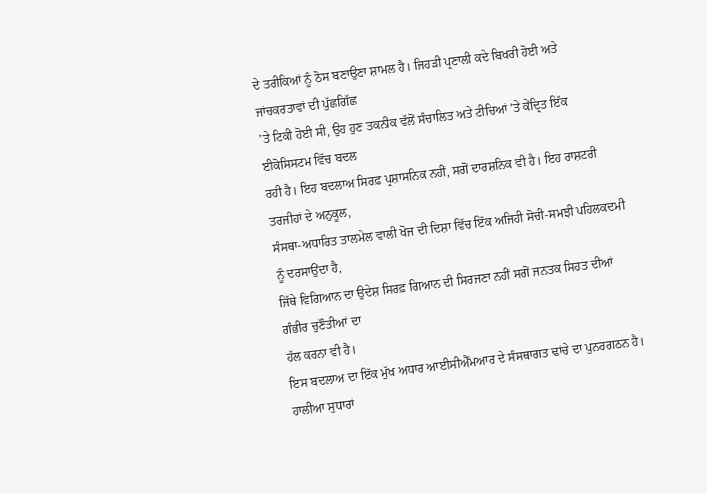ਦੇ ਤਰੀਕਿਆਂ ਨੂੰ ਠੋਸ ਬਣਾਉਣਾ ਸ਼ਾਮਲ ਹੈ। ਜਿਹੜੀ ਪ੍ਰਣਾਲੀ ਕਦੇ ਬਿਖਰੀ ਹੋਈ ਅਤੇ ਜਾਂਚਕਰਤਾਵਾਂ ਦੀ ਪੁੱਛਗਿੱਛ
’ਤੇ ਟਿਕੀ ਹੋਈ ਸੀ, ਉਹ ਹੁਣ ਤਕਨੀਕ ਵੱਲੋਂ ਸੰਚਾਲਿਤ ਅਤੇ ਟੀਚਿਆਂ ’ਤੇ ਕੇਂਦ੍ਰਿਤ ਇੱਕ ਈਕੋਸਿਸਟਮ ਵਿੱਚ ਬਦਲ
ਰਹੀ ਹੈ। ਇਹ ਬਦਲਾਅ ਸਿਰਫ਼ ਪ੍ਰਸ਼ਾਸਨਿਕ ਨਹੀਂ, ਸਗੋਂ ਦਾਰਸ਼ਨਿਕ ਵੀ ਹੈ। ਇਹ ਰਾਸ਼ਟਰੀ ਤਰਜੀਹਾਂ ਦੇ ਅਨੁਕੂਲ,
ਸੰਸਥਾ-ਅਧਾਰਿਤ ਤਾਲਮੇਲ ਵਾਲੀ ਖੋਜ ਦੀ ਦਿਸ਼ਾ ਵਿੱਚ ਇੱਕ ਅਜਿਹੀ ਸੋਚੀ-ਸਮਝੀ ਪਹਿਲਕਦਮੀ ਨੂੰ ਦਰਸਾਉਂਦਾ ਹੈ,
ਜਿੱਥੇ ਵਿਗਿਆਨ ਦਾ ਉਦੇਸ਼ ਸਿਰਫ਼ ਗਿਆਨ ਦੀ ਸਿਰਜਣਾ ਨਹੀਂ ਸਗੋਂ ਜਨਤਕ ਸਿਹਤ ਦੀਆਂ ਗੰਭੀਰ ਚੁਣੌਤੀਆਂ ਦਾ
ਹੱਲ ਕਰਨਾ ਵੀ ਹੈ।
ਇਸ ਬਦਲਾਅ ਦਾ ਇੱਕ ਮੁੱਖ ਅਧਾਰ ਆਈਸੀਐੱਮਆਰ ਦੇ ਸੰਸਥਾਗਤ ਢਾਂਚੇ ਦਾ ਪੁਨਰਗਠਨ ਹੈ। ਹਾਲੀਆ ਸੁਧਾਰਾਂ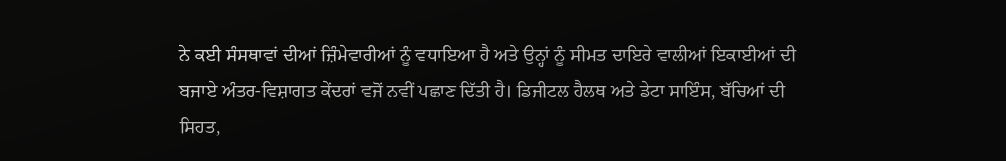ਨੇ ਕਈ ਸੰਸਥਾਵਾਂ ਦੀਆਂ ਜ਼ਿੰਮੇਵਾਰੀਆਂ ਨੂੰ ਵਧਾਇਆ ਹੈ ਅਤੇ ਉਨ੍ਹਾਂ ਨੂੰ ਸੀਮਤ ਦਾਇਰੇ ਵਾਲੀਆਂ ਇਕਾਈਆਂ ਦੀ
ਬਜਾਏ ਅੰਤਰ-ਵਿਸ਼ਾਗਤ ਕੇਂਦਰਾਂ ਵਜੋਂ ਨਵੀਂ ਪਛਾਣ ਦਿੱਤੀ ਹੈ। ਡਿਜੀਟਲ ਹੈਲਥ ਅਤੇ ਡੇਟਾ ਸਾਇੰਸ, ਬੱਚਿਆਂ ਦੀ
ਸਿਹਤ,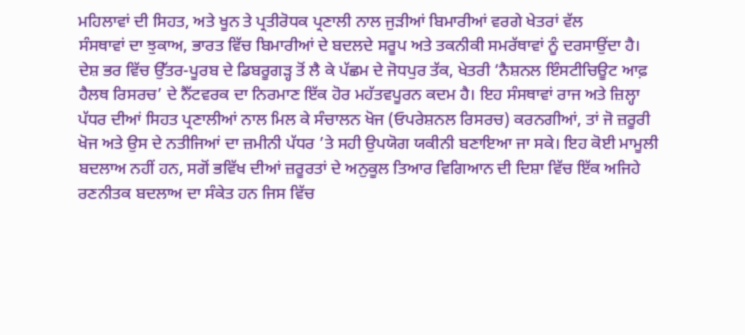ਮਹਿਲਾਵਾਂ ਦੀ ਸਿਹਤ, ਅਤੇ ਖੂਨ ਤੇ ਪ੍ਰਤੀਰੋਧਕ ਪ੍ਰਣਾਲੀ ਨਾਲ ਜੁੜੀਆਂ ਬਿਮਾਰੀਆਂ ਵਰਗੇ ਖੇਤਰਾਂ ਵੱਲ
ਸੰਸਥਾਵਾਂ ਦਾ ਝੁਕਾਅ, ਭਾਰਤ ਵਿੱਚ ਬਿਮਾਰੀਆਂ ਦੇ ਬਦਲਦੇ ਸਰੂਪ ਅਤੇ ਤਕਨੀਕੀ ਸਮਰੱਥਾਵਾਂ ਨੂੰ ਦਰਸਾਉਂਦਾ ਹੈ।
ਦੇਸ਼ ਭਰ ਵਿੱਚ ਉੱਤਰ-ਪੂਰਬ ਦੇ ਡਿਬਰੂਗੜ੍ਹ ਤੋਂ ਲੈ ਕੇ ਪੱਛਮ ਦੇ ਜੋਧਪੁਰ ਤੱਕ, ਖੇਤਰੀ ‘ਨੈਸ਼ਨਲ ਇੰਸਟੀਚਿਊਟ ਆਫ਼
ਹੈਲਥ ਰਿਸਰਚ’ ਦੇ ਨੈੱਟਵਰਕ ਦਾ ਨਿਰਮਾਣ ਇੱਕ ਹੋਰ ਮਹੱਤਵਪੂਰਨ ਕਦਮ ਹੈ। ਇਹ ਸੰਸਥਾਵਾਂ ਰਾਜ ਅਤੇ ਜ਼ਿਲ੍ਹਾ
ਪੱਧਰ ਦੀਆਂ ਸਿਹਤ ਪ੍ਰਣਾਲੀਆਂ ਨਾਲ ਮਿਲ ਕੇ ਸੰਚਾਲਨ ਖੋਜ (ਓਪਰੇਸ਼ਨਲ ਰਿਸਰਚ) ਕਰਨਗੀਆਂ, ਤਾਂ ਜੋ ਜ਼ਰੂਰੀ
ਖੋਜ ਅਤੇ ਉਸ ਦੇ ਨਤੀਜਿਆਂ ਦਾ ਜ਼ਮੀਨੀ ਪੱਧਰ ’ਤੇ ਸਹੀ ਉਪਯੋਗ ਯਕੀਨੀ ਬਣਾਇਆ ਜਾ ਸਕੇ। ਇਹ ਕੋਈ ਮਾਮੂਲੀ
ਬਦਲਾਅ ਨਹੀਂ ਹਨ, ਸਗੋਂ ਭਵਿੱਖ ਦੀਆਂ ਜ਼ਰੂਰਤਾਂ ਦੇ ਅਨੁਕੂਲ ਤਿਆਰ ਵਿਗਿਆਨ ਦੀ ਦਿਸ਼ਾ ਵਿੱਚ ਇੱਕ ਅਜਿਹੇ
ਰਣਨੀਤਕ ਬਦਲਾਅ ਦਾ ਸੰਕੇਤ ਹਨ ਜਿਸ ਵਿੱਚ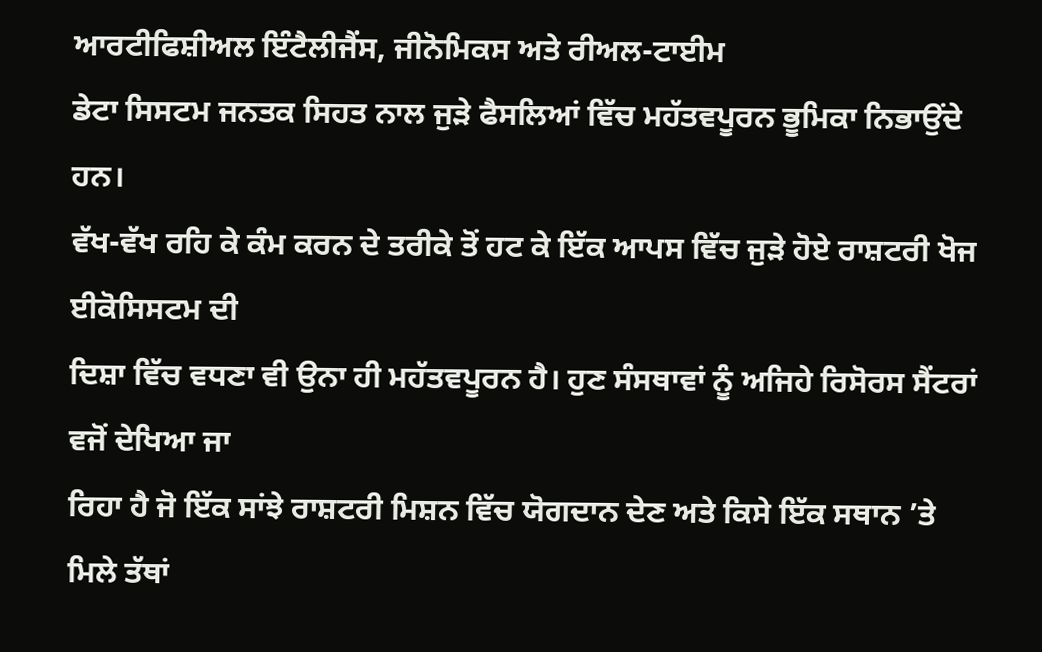ਆਰਟੀਫਿਸ਼ੀਅਲ ਇੰਟੈਲੀਜੈਂਸ, ਜੀਨੋਮਿਕਸ ਅਤੇ ਰੀਅਲ-ਟਾਈਮ
ਡੇਟਾ ਸਿਸਟਮ ਜਨਤਕ ਸਿਹਤ ਨਾਲ ਜੁੜੇ ਫੈਸਲਿਆਂ ਵਿੱਚ ਮਹੱਤਵਪੂਰਨ ਭੂਮਿਕਾ ਨਿਭਾਉਂਦੇ ਹਨ।
ਵੱਖ-ਵੱਖ ਰਹਿ ਕੇ ਕੰਮ ਕਰਨ ਦੇ ਤਰੀਕੇ ਤੋਂ ਹਟ ਕੇ ਇੱਕ ਆਪਸ ਵਿੱਚ ਜੁੜੇ ਹੋਏ ਰਾਸ਼ਟਰੀ ਖੋਜ ਈਕੋਸਿਸਟਮ ਦੀ
ਦਿਸ਼ਾ ਵਿੱਚ ਵਧਣਾ ਵੀ ਉਨਾ ਹੀ ਮਹੱਤਵਪੂਰਨ ਹੈ। ਹੁਣ ਸੰਸਥਾਵਾਂ ਨੂੰ ਅਜਿਹੇ ਰਿਸੋਰਸ ਸੈਂਟਰਾਂ ਵਜੋਂ ਦੇਖਿਆ ਜਾ
ਰਿਹਾ ਹੈ ਜੋ ਇੱਕ ਸਾਂਝੇ ਰਾਸ਼ਟਰੀ ਮਿਸ਼ਨ ਵਿੱਚ ਯੋਗਦਾਨ ਦੇਣ ਅਤੇ ਕਿਸੇ ਇੱਕ ਸਥਾਨ ’ਤੇ ਮਿਲੇ ਤੱਥਾਂ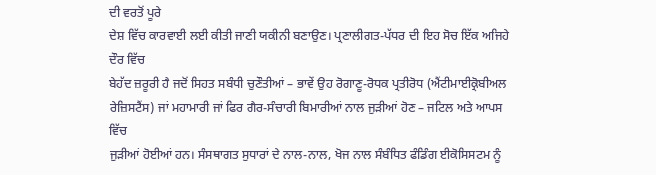ਦੀ ਵਰਤੋਂ ਪੂਰੇ
ਦੇਸ਼ ਵਿੱਚ ਕਾਰਵਾਈ ਲਈ ਕੀਤੀ ਜਾਣੀ ਯਕੀਨੀ ਬਣਾਉਣ। ਪ੍ਰਣਾਲੀਗਤ-ਪੱਧਰ ਦੀ ਇਹ ਸੋਚ ਇੱਕ ਅਜਿਹੇ ਦੌਰ ਵਿੱਚ
ਬੇਹੱਦ ਜ਼ਰੂਰੀ ਹੈ ਜਦੋਂ ਸਿਹਤ ਸਬੰਧੀ ਚੁਣੌਤੀਆਂ – ਭਾਵੇਂ ਉਹ ਰੋਗਾਣੂ-ਰੋਧਕ ਪ੍ਰਤੀਰੋਧ (ਐਂਟੀਮਾਈਕ੍ਰੋਬੀਅਲ
ਰੇਜ਼ਿਸਟੈਂਸ) ਜਾਂ ਮਹਾਮਾਰੀ ਜਾਂ ਫਿਰ ਗੈਰ-ਸੰਚਾਰੀ ਬਿਮਾਰੀਆਂ ਨਾਲ ਜੁੜੀਆਂ ਹੋਣ – ਜਟਿਲ ਅਤੇ ਆਪਸ ਵਿੱਚ
ਜੁੜੀਆਂ ਹੋਈਆਂ ਹਨ। ਸੰਸਥਾਗਤ ਸੁਧਾਰਾਂ ਦੇ ਨਾਲ-ਨਾਲ, ਖੋਜ ਨਾਲ ਸੰਬੰਧਿਤ ਫੰਡਿੰਗ ਈਕੋਸਿਸਟਮ ਨੂੰ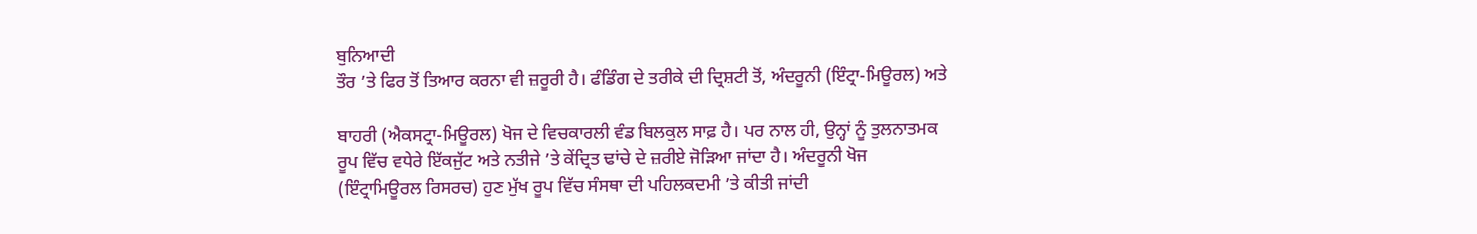ਬੁਨਿਆਦੀ
ਤੌਰ ’ਤੇ ਫਿਰ ਤੋਂ ਤਿਆਰ ਕਰਨਾ ਵੀ ਜ਼ਰੂਰੀ ਹੈ। ਫੰਡਿੰਗ ਦੇ ਤਰੀਕੇ ਦੀ ਦ੍ਰਿਸ਼ਟੀ ਤੋਂ, ਅੰਦਰੂਨੀ (ਇੰਟ੍ਰਾ-ਮਿਊਰਲ) ਅਤੇ

ਬਾਹਰੀ (ਐਕਸਟ੍ਰਾ-ਮਿਊਰਲ) ਖੋਜ ਦੇ ਵਿਚਕਾਰਲੀ ਵੰਡ ਬਿਲਕੁਲ ਸਾਫ਼ ਹੈ। ਪਰ ਨਾਲ ਹੀ, ਉਨ੍ਹਾਂ ਨੂੰ ਤੁਲਨਾਤਮਕ
ਰੂਪ ਵਿੱਚ ਵਧੇਰੇ ਇੱਕਜੁੱਟ ਅਤੇ ਨਤੀਜੇ ’ਤੇ ਕੇਂਦ੍ਰਿਤ ਢਾਂਚੇ ਦੇ ਜ਼ਰੀਏ ਜੋੜਿਆ ਜਾਂਦਾ ਹੈ। ਅੰਦਰੂਨੀ ਖੋਜ
(ਇੰਟ੍ਰਾਮਿਊਰਲ ਰਿਸਰਚ) ਹੁਣ ਮੁੱਖ ਰੂਪ ਵਿੱਚ ਸੰਸਥਾ ਦੀ ਪਹਿਲਕਦਮੀ ’ਤੇ ਕੀਤੀ ਜਾਂਦੀ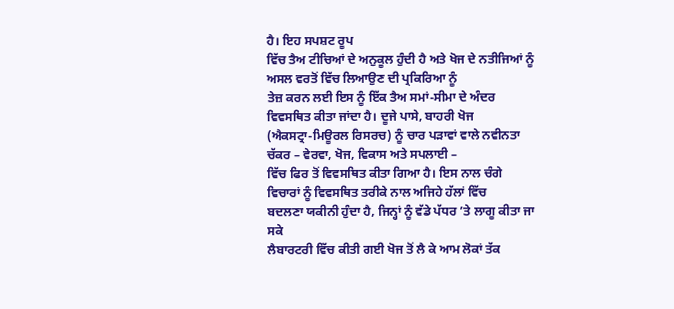ਹੈ। ਇਹ ਸਪਸ਼ਟ ਰੂਪ
ਵਿੱਚ ਤੈਅ ਟੀਚਿਆਂ ਦੇ ਅਨੁਕੂਲ ਹੁੰਦੀ ਹੈ ਅਤੇ ਖੋਜ ਦੇ ਨਤੀਜਿਆਂ ਨੂੰ ਅਸਲ ਵਰਤੋਂ ਵਿੱਚ ਲਿਆਉਣ ਦੀ ਪ੍ਰਕਿਰਿਆ ਨੂੰ
ਤੇਜ਼ ਕਰਨ ਲਈ ਇਸ ਨੂੰ ਇੱਕ ਤੈਅ ਸਮਾਂ-ਸੀਮਾ ਦੇ ਅੰਦਰ ਵਿਵਸਥਿਤ ਕੀਤਾ ਜਾਂਦਾ ਹੈ। ਦੂਜੇ ਪਾਸੇ, ਬਾਹਰੀ ਖੋਜ
(ਐਕਸਟ੍ਰਾ-ਮਿਊਰਲ ਰਿਸਰਚ) ਨੂੰ ਚਾਰ ਪੜਾਵਾਂ ਵਾਲੇ ਨਵੀਨਤਾ ਚੱਕਰ – ਵੇਰਵਾ, ਖੋਜ, ਵਿਕਾਸ ਅਤੇ ਸਪਲਾਈ –
ਵਿੱਚ ਫਿਰ ਤੋਂ ਵਿਵਸਥਿਤ ਕੀਤਾ ਗਿਆ ਹੈ। ਇਸ ਨਾਲ ਚੰਗੇ ਵਿਚਾਰਾਂ ਨੂੰ ਵਿਵਸਥਿਤ ਤਰੀਕੇ ਨਾਲ ਅਜਿਹੇ ਹੱਲਾਂ ਵਿੱਚ
ਬਦਲਣਾ ਯਕੀਨੀ ਹੁੰਦਾ ਹੈ, ਜਿਨ੍ਹਾਂ ਨੂੰ ਵੱਡੇ ਪੱਧਰ ’ਤੇ ਲਾਗੂ ਕੀਤਾ ਜਾ ਸਕੇ
ਲੈਬਾਰਟਰੀ ਵਿੱਚ ਕੀਤੀ ਗਈ ਖੋਜ ਤੋਂ ਲੈ ਕੇ ਆਮ ਲੋਕਾਂ ਤੱਕ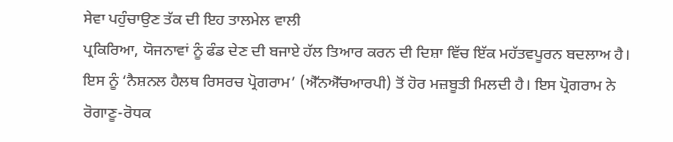ਸੇਵਾ ਪਹੁੰਚਾਉਣ ਤੱਕ ਦੀ ਇਹ ਤਾਲਮੇਲ ਵਾਲੀ
ਪ੍ਰਕਿਰਿਆ, ਯੋਜਨਾਵਾਂ ਨੂੰ ਫੰਡ ਦੇਣ ਦੀ ਬਜਾਏ ਹੱਲ ਤਿਆਰ ਕਰਨ ਦੀ ਦਿਸ਼ਾ ਵਿੱਚ ਇੱਕ ਮਹੱਤਵਪੂਰਨ ਬਦਲਾਅ ਹੈ।
ਇਸ ਨੂੰ ‘ਨੈਸ਼ਨਲ ਹੈਲਥ ਰਿਸਰਚ ਪ੍ਰੋਗਰਾਮ’ (ਐੱਨਐੱਚਆਰਪੀ) ਤੋਂ ਹੋਰ ਮਜ਼ਬੂਤੀ ਮਿਲਦੀ ਹੈ। ਇਸ ਪ੍ਰੋਗਰਾਮ ਨੇ
ਰੋਗਾਣੂ-ਰੋਧਕ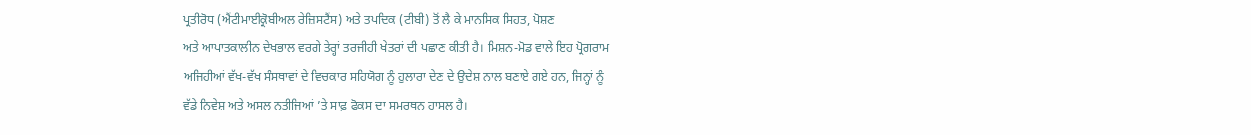ਪ੍ਰਤੀਰੋਧ (ਐਂਟੀਮਾਈਕ੍ਰੋਬੀਅਲ ਰੇਜ਼ਿਸਟੈਂਸ) ਅਤੇ ਤਪਦਿਕ (ਟੀਬੀ) ਤੋਂ ਲੈ ਕੇ ਮਾਨਸਿਕ ਸਿਹਤ, ਪੋਸ਼ਣ
ਅਤੇ ਆਪਾਤਕਾਲੀਨ ਦੇਖਭਾਲ ਵਰਗੇ ਤੇਰ੍ਹਾਂ ਤਰਜੀਹੀ ਖੇਤਰਾਂ ਦੀ ਪਛਾਣ ਕੀਤੀ ਹੈ। ਮਿਸ਼ਨ-ਮੋਡ ਵਾਲੇ ਇਹ ਪ੍ਰੋਗਰਾਮ
ਅਜਿਹੀਆਂ ਵੱਖ-ਵੱਖ ਸੰਸਥਾਵਾਂ ਦੇ ਵਿਚਕਾਰ ਸਹਿਯੋਗ ਨੂੰ ਹੁਲਾਰਾ ਦੇਣ ਦੇ ਉਦੇਸ਼ ਨਾਲ ਬਣਾਏ ਗਏ ਹਨ, ਜਿਨ੍ਹਾਂ ਨੂੰ
ਵੱਡੇ ਨਿਵੇਸ਼ ਅਤੇ ਅਸਲ ਨਤੀਜਿਆਂ ’ਤੇ ਸਾਫ਼ ਫੋਕਸ ਦਾ ਸਮਰਥਨ ਹਾਸਲ ਹੈ।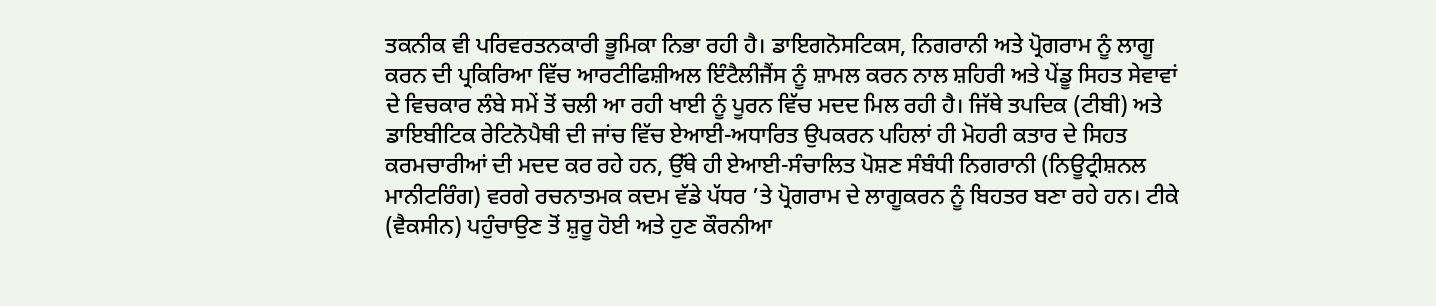ਤਕਨੀਕ ਵੀ ਪਰਿਵਰਤਨਕਾਰੀ ਭੂਮਿਕਾ ਨਿਭਾ ਰਹੀ ਹੈ। ਡਾਇਗਨੋਸਟਿਕਸ, ਨਿਗਰਾਨੀ ਅਤੇ ਪ੍ਰੋਗਰਾਮ ਨੂੰ ਲਾਗੂ
ਕਰਨ ਦੀ ਪ੍ਰਕਿਰਿਆ ਵਿੱਚ ਆਰਟੀਫਿਸ਼ੀਅਲ ਇੰਟੈਲੀਜੈਂਸ ਨੂੰ ਸ਼ਾਮਲ ਕਰਨ ਨਾਲ ਸ਼ਹਿਰੀ ਅਤੇ ਪੇਂਡੂ ਸਿਹਤ ਸੇਵਾਵਾਂ
ਦੇ ਵਿਚਕਾਰ ਲੰਬੇ ਸਮੇਂ ਤੋਂ ਚਲੀ ਆ ਰਹੀ ਖਾਈ ਨੂੰ ਪੂਰਨ ਵਿੱਚ ਮਦਦ ਮਿਲ ਰਹੀ ਹੈ। ਜਿੱਥੇ ਤਪਦਿਕ (ਟੀਬੀ) ਅਤੇ
ਡਾਇਬੀਟਿਕ ਰੇਟਿਨੋਪੈਥੀ ਦੀ ਜਾਂਚ ਵਿੱਚ ਏਆਈ-ਅਧਾਰਿਤ ਉਪਕਰਨ ਪਹਿਲਾਂ ਹੀ ਮੋਹਰੀ ਕਤਾਰ ਦੇ ਸਿਹਤ
ਕਰਮਚਾਰੀਆਂ ਦੀ ਮਦਦ ਕਰ ਰਹੇ ਹਨ, ਉੱਥੇ ਹੀ ਏਆਈ-ਸੰਚਾਲਿਤ ਪੋਸ਼ਣ ਸੰਬੰਧੀ ਨਿਗਰਾਨੀ (ਨਿਊਟ੍ਰੀਸ਼ਨਲ
ਮਾਨੀਟਰਿੰਗ) ਵਰਗੇ ਰਚਨਾਤਮਕ ਕਦਮ ਵੱਡੇ ਪੱਧਰ ’ਤੇ ਪ੍ਰੋਗਰਾਮ ਦੇ ਲਾਗੂਕਰਨ ਨੂੰ ਬਿਹਤਰ ਬਣਾ ਰਹੇ ਹਨ। ਟੀਕੇ
(ਵੈਕਸੀਨ) ਪਹੁੰਚਾਉਣ ਤੋਂ ਸ਼ੁਰੂ ਹੋਈ ਅਤੇ ਹੁਣ ਕੌਰਨੀਆ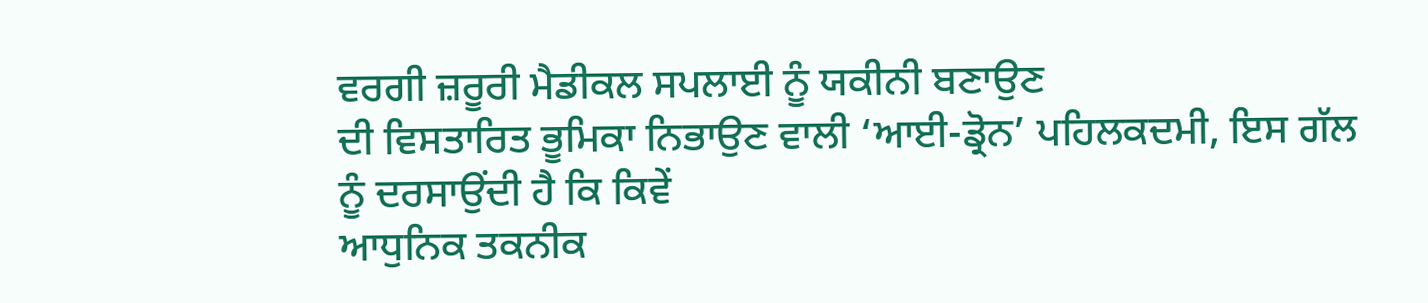ਵਰਗੀ ਜ਼ਰੂਰੀ ਮੈਡੀਕਲ ਸਪਲਾਈ ਨੂੰ ਯਕੀਨੀ ਬਣਾਉਣ
ਦੀ ਵਿਸਤਾਰਿਤ ਭੂਮਿਕਾ ਨਿਭਾਉਣ ਵਾਲੀ ‘ਆਈ-ਡ੍ਰੋਨ’ ਪਹਿਲਕਦਮੀ, ਇਸ ਗੱਲ ਨੂੰ ਦਰਸਾਉਂਦੀ ਹੈ ਕਿ ਕਿਵੇਂ
ਆਧੁਨਿਕ ਤਕਨੀਕ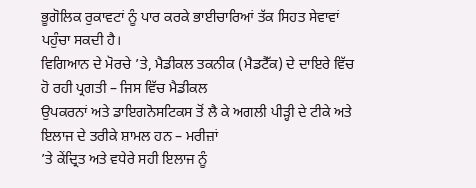ਭੂਗੋਲਿਕ ਰੁਕਾਵਟਾਂ ਨੂੰ ਪਾਰ ਕਰਕੇ ਭਾਈਚਾਰਿਆਂ ਤੱਕ ਸਿਹਤ ਸੇਵਾਵਾਂ ਪਹੁੰਚਾ ਸਕਦੀ ਹੈ।
ਵਿਗਿਆਨ ਦੇ ਮੋਰਚੇ ’ਤੇ, ਮੈਡੀਕਲ ਤਕਨੀਕ (ਮੈਡਟੈੱਕ) ਦੇ ਦਾਇਰੇ ਵਿੱਚ ਹੋ ਰਹੀ ਪ੍ਰਗਤੀ – ਜਿਸ ਵਿੱਚ ਮੈਡੀਕਲ
ਉਪਕਰਨਾਂ ਅਤੇ ਡਾਇਗਨੋਸਟਿਕਸ ਤੋਂ ਲੈ ਕੇ ਅਗਲੀ ਪੀੜ੍ਹੀ ਦੇ ਟੀਕੇ ਅਤੇ ਇਲਾਜ ਦੇ ਤਰੀਕੇ ਸ਼ਾਮਲ ਹਨ – ਮਰੀਜ਼ਾਂ
’ਤੇ ਕੇਂਦ੍ਰਿਤ ਅਤੇ ਵਧੇਰੇ ਸਹੀ ਇਲਾਜ ਨੂੰ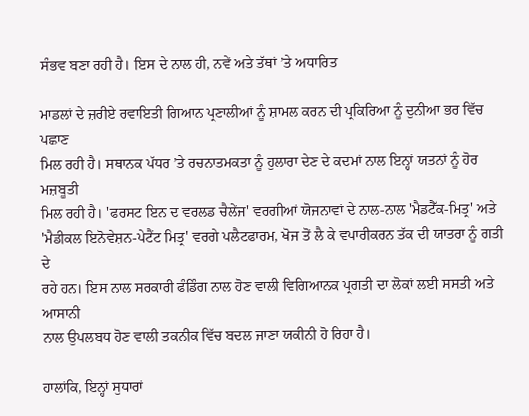ਸੰਭਵ ਬਣਾ ਰਹੀ ਹੈ। ਇਸ ਦੇ ਨਾਲ ਹੀ, ਨਵੇਂ ਅਤੇ ਤੱਥਾਂ ’ਤੇ ਅਧਾਰਿਤ

ਮਾਡਲਾਂ ਦੇ ਜ਼ਰੀਏ ਰਵਾਇਤੀ ਗਿਆਨ ਪ੍ਰਣਾਲੀਆਂ ਨੂੰ ਸ਼ਾਮਲ ਕਰਨ ਦੀ ਪ੍ਰਕਿਰਿਆ ਨੂੰ ਦੁਨੀਆ ਭਰ ਵਿੱਚ ਪਛਾਣ
ਮਿਲ ਰਹੀ ਹੈ। ਸਥਾਨਕ ਪੱਧਰ ’ਤੇ ਰਚਨਾਤਮਕਤਾ ਨੂੰ ਹੁਲਾਰਾ ਦੇਣ ਦੇ ਕਦਮਾਂ ਨਾਲ ਇਨ੍ਹਾਂ ਯਤਨਾਂ ਨੂੰ ਹੋਰ ਮਜ਼ਬੂਤੀ
ਮਿਲ ਰਹੀ ਹੈ। 'ਫਰਸਟ ਇਨ ਦ ਵਰਲਡ ਚੈਲੇਂਜ' ਵਰਗੀਆਂ ਯੋਜਨਾਵਾਂ ਦੇ ਨਾਲ-ਨਾਲ 'ਮੈਡਟੈੱਕ-ਮਿਤ੍ਰ' ਅਤੇ
'ਮੈਡੀਕਲ ਇਨੋਵੇਸ਼ਨ-ਪੇਟੈਂਟ ਮਿਤ੍ਰ' ਵਰਗੇ ਪਲੈਟਫਾਰਮ, ਖੋਜ ਤੋਂ ਲੈ ਕੇ ਵਪਾਰੀਕਰਨ ਤੱਕ ਦੀ ਯਾਤਰਾ ਨੂੰ ਗਤੀ ਦੇ
ਰਹੇ ਹਨ। ਇਸ ਨਾਲ ਸਰਕਾਰੀ ਫੰਡਿੰਗ ਨਾਲ ਹੋਣ ਵਾਲੀ ਵਿਗਿਆਨਕ ਪ੍ਰਗਤੀ ਦਾ ਲੋਕਾਂ ਲਈ ਸਸਤੀ ਅਤੇ ਆਸਾਨੀ
ਨਾਲ ਉਪਲਬਧ ਹੋਣ ਵਾਲੀ ਤਕਨੀਕ ਵਿੱਚ ਬਦਲ ਜਾਣਾ ਯਕੀਨੀ ਹੋ ਰਿਹਾ ਹੈ।

ਹਾਲਾਂਕਿ, ਇਨ੍ਹਾਂ ਸੁਧਾਰਾਂ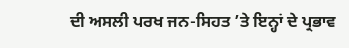ਦੀ ਅਸਲੀ ਪਰਖ ਜਨ-ਸਿਹਤ ’ਤੇ ਇਨ੍ਹਾਂ ਦੇ ਪ੍ਰਭਾਵ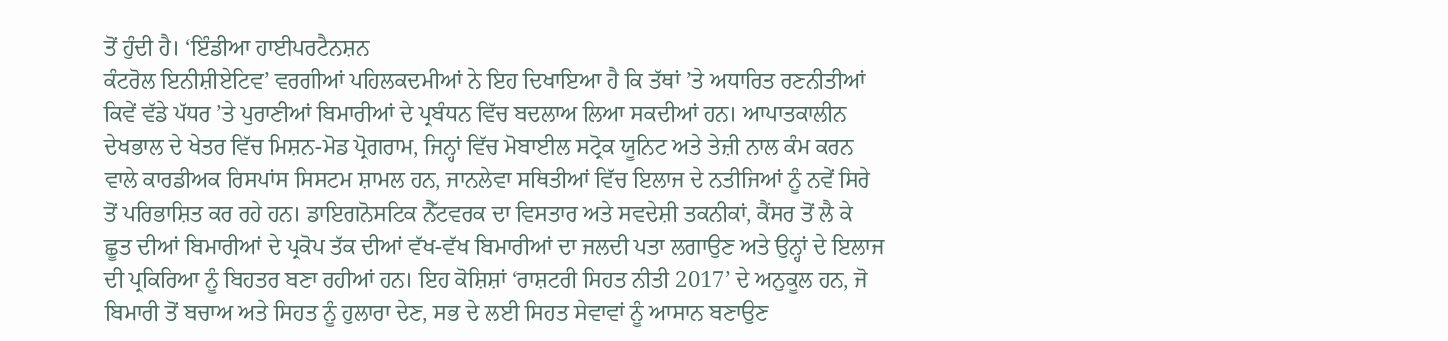ਤੋਂ ਹੁੰਦੀ ਹੈ। ‘ਇੰਡੀਆ ਹਾਈਪਰਟੈਨਸ਼ਨ
ਕੰਟਰੋਲ ਇਨੀਸ਼ੀਏਟਿਵ’ ਵਰਗੀਆਂ ਪਹਿਲਕਦਮੀਆਂ ਨੇ ਇਹ ਦਿਖਾਇਆ ਹੈ ਕਿ ਤੱਥਾਂ ’ਤੇ ਅਧਾਰਿਤ ਰਣਨੀਤੀਆਂ
ਕਿਵੇਂ ਵੱਡੇ ਪੱਧਰ ’ਤੇ ਪੁਰਾਣੀਆਂ ਬਿਮਾਰੀਆਂ ਦੇ ਪ੍ਰਬੰਧਨ ਵਿੱਚ ਬਦਲਾਅ ਲਿਆ ਸਕਦੀਆਂ ਹਨ। ਆਪਾਤਕਾਲੀਨ
ਦੇਖਭਾਲ ਦੇ ਖੇਤਰ ਵਿੱਚ ਮਿਸ਼ਨ-ਮੋਡ ਪ੍ਰੋਗਰਾਮ, ਜਿਨ੍ਹਾਂ ਵਿੱਚ ਮੋਬਾਈਲ ਸਟ੍ਰੋਕ ਯੂਨਿਟ ਅਤੇ ਤੇਜ਼ੀ ਨਾਲ ਕੰਮ ਕਰਨ
ਵਾਲੇ ਕਾਰਡੀਅਕ ਰਿਸਪਾਂਸ ਸਿਸਟਮ ਸ਼ਾਮਲ ਹਨ, ਜਾਨਲੇਵਾ ਸਥਿਤੀਆਂ ਵਿੱਚ ਇਲਾਜ ਦੇ ਨਤੀਜਿਆਂ ਨੂੰ ਨਵੇਂ ਸਿਰੇ
ਤੋਂ ਪਰਿਭਾਸ਼ਿਤ ਕਰ ਰਹੇ ਹਨ। ਡਾਇਗਨੋਸਟਿਕ ਨੈੱਟਵਰਕ ਦਾ ਵਿਸਤਾਰ ਅਤੇ ਸਵਦੇਸ਼ੀ ਤਕਨੀਕਾਂ, ਕੈਂਸਰ ਤੋਂ ਲੈ ਕੇ
ਛੂਤ ਦੀਆਂ ਬਿਮਾਰੀਆਂ ਦੇ ਪ੍ਰਕੋਪ ਤੱਕ ਦੀਆਂ ਵੱਖ-ਵੱਖ ਬਿਮਾਰੀਆਂ ਦਾ ਜਲਦੀ ਪਤਾ ਲਗਾਉਣ ਅਤੇ ਉਨ੍ਹਾਂ ਦੇ ਇਲਾਜ
ਦੀ ਪ੍ਰਕਿਰਿਆ ਨੂੰ ਬਿਹਤਰ ਬਣਾ ਰਹੀਆਂ ਹਨ। ਇਹ ਕੋਸ਼ਿਸ਼ਾਂ ‘ਰਾਸ਼ਟਰੀ ਸਿਹਤ ਨੀਤੀ 2017’ ਦੇ ਅਨੁਕੂਲ ਹਨ, ਜੋ
ਬਿਮਾਰੀ ਤੋਂ ਬਚਾਅ ਅਤੇ ਸਿਹਤ ਨੂੰ ਹੁਲਾਰਾ ਦੇਣ, ਸਭ ਦੇ ਲਈ ਸਿਹਤ ਸੇਵਾਵਾਂ ਨੂੰ ਆਸਾਨ ਬਣਾਉਣ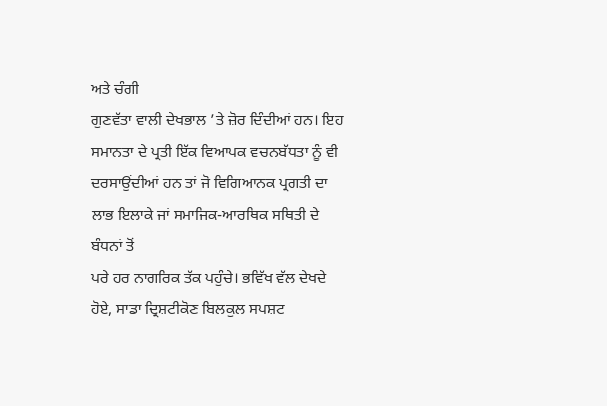ਅਤੇ ਚੰਗੀ
ਗੁਣਵੱਤਾ ਵਾਲੀ ਦੇਖਭਾਲ ’ਤੇ ਜ਼ੋਰ ਦਿੰਦੀਆਂ ਹਨ। ਇਹ ਸਮਾਨਤਾ ਦੇ ਪ੍ਰਤੀ ਇੱਕ ਵਿਆਪਕ ਵਚਨਬੱਧਤਾ ਨੂੰ ਵੀ
ਦਰਸਾਉਂਦੀਆਂ ਹਨ ਤਾਂ ਜੋ ਵਿਗਿਆਨਕ ਪ੍ਰਗਤੀ ਦਾ ਲਾਭ ਇਲਾਕੇ ਜਾਂ ਸਮਾਜਿਕ-ਆਰਥਿਕ ਸਥਿਤੀ ਦੇ ਬੰਧਨਾਂ ਤੋਂ
ਪਰੇ ਹਰ ਨਾਗਰਿਕ ਤੱਕ ਪਹੁੰਚੇ। ਭਵਿੱਖ ਵੱਲ ਦੇਖਦੇ ਹੋਏ, ਸਾਡਾ ਦ੍ਰਿਸ਼ਟੀਕੋਣ ਬਿਲਕੁਲ ਸਪਸ਼ਟ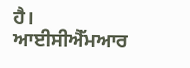ਹੈ।
ਆਈਸੀਐੱਮਆਰ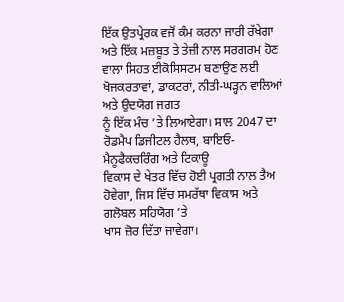ਇੱਕ ਉਤਪ੍ਰੇਰਕ ਵਜੋਂ ਕੰਮ ਕਰਨਾ ਜਾਰੀ ਰੱਖੇਗਾ ਅਤੇ ਇੱਕ ਮਜ਼ਬੂਤ ਤੇ ਤੇਜ਼ੀ ਨਾਲ ਸਰਗਰਮ ਹੋਣ
ਵਾਲਾ ਸਿਹਤ ਈਕੋਸਿਸਟਮ ਬਣਾਉਣ ਲਈ ਖੋਜਕਰਤਾਵਾਂ, ਡਾਕਟਰਾਂ, ਨੀਤੀ-ਘੜ੍ਹਨ ਵਾਲਿਆਂ ਅਤੇ ਉਦਯੋਗ ਜਗਤ
ਨੂੰ ਇੱਕ ਮੰਚ ’ਤੇ ਲਿਆਏਗਾ। ਸਾਲ 2047 ਦਾ ਰੋਡਮੈਪ ਡਿਜੀਟਲ ਹੈਲਥ, ਬਾਇਓ-ਮੈਨੂਫੈਕਚਰਿੰਗ ਅਤੇ ਟਿਕਾਊ
ਵਿਕਾਸ ਦੇ ਖੇਤਰ ਵਿੱਚ ਹੋਈ ਪ੍ਰਗਤੀ ਨਾਲ ਤੈਅ ਹੋਵੇਗਾ, ਜਿਸ ਵਿੱਚ ਸਮਰੱਥਾ ਵਿਕਾਸ ਅਤੇ ਗਲੋਬਲ ਸਹਿਯੋਗ ’ਤੇ
ਖਾਸ ਜ਼ੋਰ ਦਿੱਤਾ ਜਾਵੇਗਾ।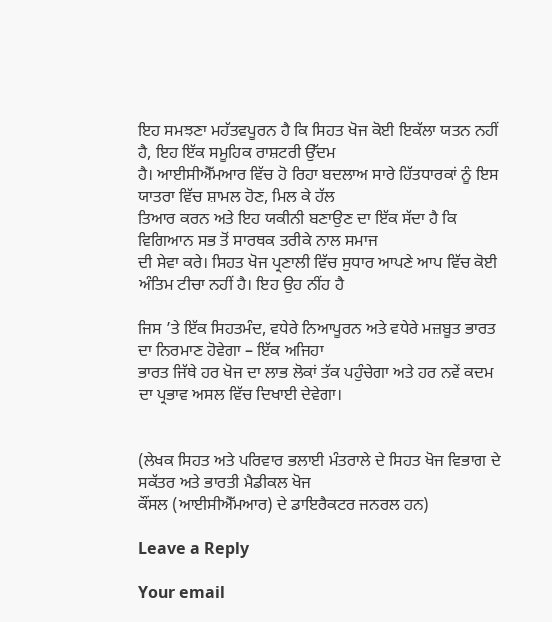ਇਹ ਸਮਝਣਾ ਮਹੱਤਵਪੂਰਨ ਹੈ ਕਿ ਸਿਹਤ ਖੋਜ ਕੋਈ ਇਕੱਲਾ ਯਤਨ ਨਹੀਂ ਹੈ, ਇਹ ਇੱਕ ਸਮੂਹਿਕ ਰਾਸ਼ਟਰੀ ਉੱਦਮ
ਹੈ। ਆਈਸੀਐੱਮਆਰ ਵਿੱਚ ਹੋ ਰਿਹਾ ਬਦਲਾਅ ਸਾਰੇ ਹਿੱਤਧਾਰਕਾਂ ਨੂੰ ਇਸ ਯਾਤਰਾ ਵਿੱਚ ਸ਼ਾਮਲ ਹੋਣ, ਮਿਲ ਕੇ ਹੱਲ
ਤਿਆਰ ਕਰਨ ਅਤੇ ਇਹ ਯਕੀਨੀ ਬਣਾਉਣ ਦਾ ਇੱਕ ਸੱਦਾ ਹੈ ਕਿ ਵਿਗਿਆਨ ਸਭ ਤੋਂ ਸਾਰਥਕ ਤਰੀਕੇ ਨਾਲ ਸਮਾਜ
ਦੀ ਸੇਵਾ ਕਰੇ। ਸਿਹਤ ਖੋਜ ਪ੍ਰਣਾਲੀ ਵਿੱਚ ਸੁਧਾਰ ਆਪਣੇ ਆਪ ਵਿੱਚ ਕੋਈ ਅੰਤਿਮ ਟੀਚਾ ਨਹੀਂ ਹੈ। ਇਹ ਉਹ ਨੀਂਹ ਹੈ

ਜਿਸ ’ਤੇ ਇੱਕ ਸਿਹਤਮੰਦ, ਵਧੇਰੇ ਨਿਆਪੂਰਨ ਅਤੇ ਵਧੇਰੇ ਮਜ਼ਬੂਤ ਭਾਰਤ ਦਾ ਨਿਰਮਾਣ ਹੋਵੇਗਾ – ਇੱਕ ਅਜਿਹਾ
ਭਾਰਤ ਜਿੱਥੇ ਹਰ ਖੋਜ ਦਾ ਲਾਭ ਲੋਕਾਂ ਤੱਕ ਪਹੁੰਚੇਗਾ ਅਤੇ ਹਰ ਨਵੇਂ ਕਦਮ ਦਾ ਪ੍ਰਭਾਵ ਅਸਲ ਵਿੱਚ ਦਿਖਾਈ ਦੇਵੇਗਾ।


(ਲੇਖਕ ਸਿਹਤ ਅਤੇ ਪਰਿਵਾਰ ਭਲਾਈ ਮੰਤਰਾਲੇ ਦੇ ਸਿਹਤ ਖੋਜ ਵਿਭਾਗ ਦੇ ਸਕੱਤਰ ਅਤੇ ਭਾਰਤੀ ਮੈਡੀਕਲ ਖੋਜ
ਕੌਂਸਲ (ਆਈਸੀਐੱਮਆਰ) ਦੇ ਡਾਇਰੈਕਟਰ ਜਨਰਲ ਹਨ)

Leave a Reply

Your email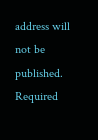address will not be published. Required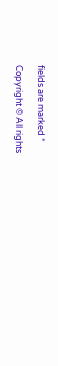fields are marked *

Copyright © All rights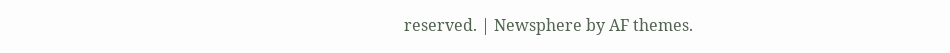reserved. | Newsphere by AF themes.